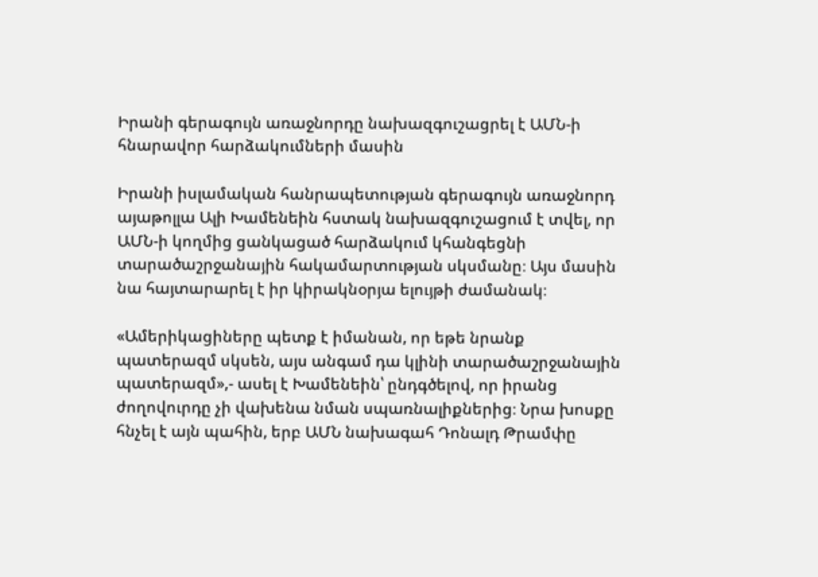Իրանի գերագույն առաջնորդը նախազգուշացրել է ԱՄՆ-ի հնարավոր հարձակումների մասին

Իրանի իսլամական հանրապետության գերագույն առաջնորդ այաթոլլա Ալի Խամենեին հստակ նախազգուշացում է տվել, որ ԱՄՆ-ի կողմից ցանկացած հարձակում կհանգեցնի տարածաշրջանային հակամարտության սկսմանը։ Այս մասին նա հայտարարել է իր կիրակնօրյա ելույթի ժամանակ։

«Ամերիկացիները պետք է իմանան, որ եթե նրանք պատերազմ սկսեն, այս անգամ դա կլինի տարածաշրջանային պատերազմ»,- ասել է Խամենեին՝ ընդգծելով, որ իրանց ժողովուրդը չի վախենա նման սպառնալիքներից։ Նրա խոսքը հնչել է այն պահին, երբ ԱՄՆ նախագահ Դոնալդ Թրամփը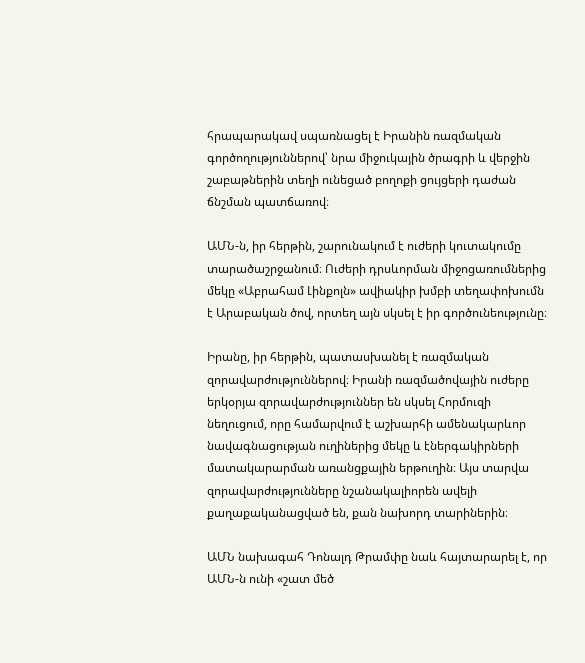հրապարակավ սպառնացել է Իրանին ռազմական գործողություններով՝ նրա միջուկային ծրագրի և վերջին շաբաթներին տեղի ունեցած բողոքի ցույցերի դաժան ճնշման պատճառով։

ԱՄՆ-ն, իր հերթին, շարունակում է ուժերի կուտակումը տարածաշրջանում։ Ուժերի դրսևորման միջոցառումներից մեկը «Աբրահամ Լինքոլն» ավիակիր խմբի տեղափոխումն է Արաբական ծով, որտեղ այն սկսել է իր գործունեությունը։

Իրանը, իր հերթին, պատասխանել է ռազմական զորավարժություններով։ Իրանի ռազմածովային ուժերը երկօրյա զորավարժություններ են սկսել Հորմուզի նեղուցում, որը համարվում է աշխարհի ամենակարևոր նավագնացության ուղիներից մեկը և էներգակիրների մատակարարման առանցքային երթուղին։ Այս տարվա զորավարժությունները նշանակալիորեն ավելի քաղաքականացված են, քան նախորդ տարիներին։

ԱՄՆ նախագահ Դոնալդ Թրամփը նաև հայտարարել է, որ ԱՄՆ-ն ունի «շատ մեծ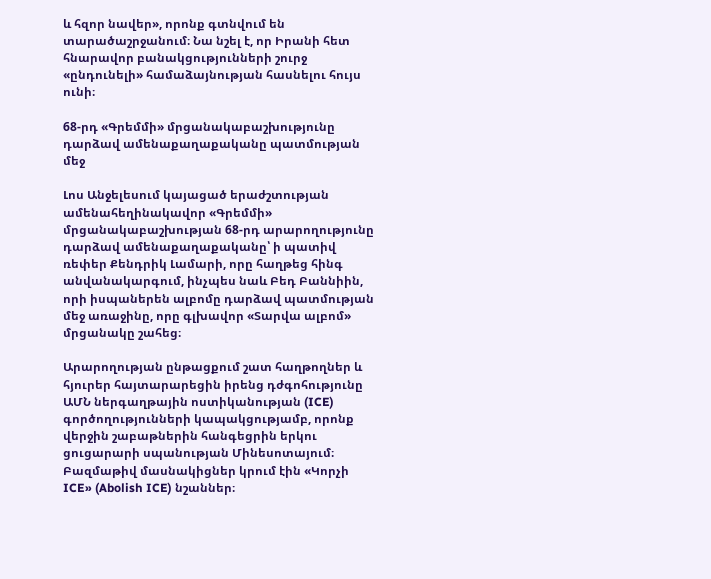և հզոր նավեր», որոնք գտնվում են տարածաշրջանում։ Նա նշել է, որ Իրանի հետ հնարավոր բանակցությունների շուրջ «ընդունելի» համաձայնության հասնելու հույս ունի։

68-րդ «Գրեմմի» մրցանակաբաշխությունը դարձավ ամենաքաղաքականը պատմության մեջ

Լոս Անջելեսում կայացած երաժշտության ամենահեղինակավոր «Գրեմմի» մրցանակաբաշխության 68-րդ արարողությունը դարձավ ամենաքաղաքականը՝ ի պատիվ ռեփեր Քենդրիկ Լամարի, որը հաղթեց հինգ անվանակարգում, ինչպես նաև Բեդ Բաննիին, որի իսպաներեն ալբոմը դարձավ պատմության մեջ առաջինը, որը գլխավոր «Տարվա ալբոմ» մրցանակը շահեց։

Արարողության ընթացքում շատ հաղթողներ և հյուրեր հայտարարեցին իրենց դժգոհությունը ԱՄՆ ներգաղթային ոստիկանության (ICE) գործողությունների կապակցությամբ, որոնք վերջին շաբաթներին հանգեցրին երկու ցուցարարի սպանության Մինեսոտայում։ Բազմաթիվ մասնակիցներ կրում էին «Կորչի ICE» (Abolish ICE) նշաններ։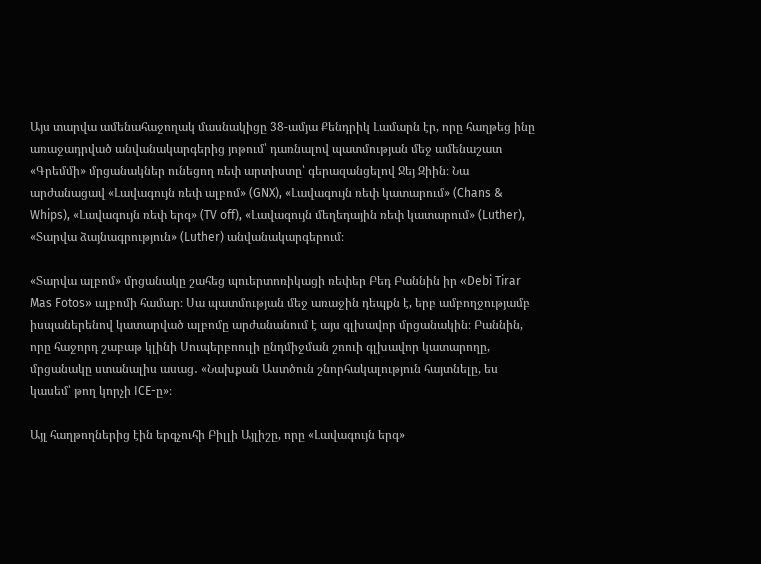Այս տարվա ամենահաջողակ մասնակիցը 38-ամյա Քենդրիկ Լամարն էր, որը հաղթեց ինը առաջադրված անվանակարգերից յոթում՝ դառնալով պատմության մեջ ամենաշատ «Գրեմմի» մրցանակներ ունեցող ռեփ արտիստը՝ գերազանցելով Ջեյ Զիին։ Նա արժանացավ «Լավագույն ռեփ ալբոմ» (GNX), «Լավագույն ռեփ կատարում» (Chans & Whips), «Լավագույն ռեփ երգ» (TV off), «Լավագույն մեղեդային ռեփ կատարում» (Luther), «Տարվա ձայնագրություն» (Luther) անվանակարգերում։

«Տարվա ալբոմ» մրցանակը շահեց պուերտոռիկացի ռեփեր Բեդ Բաննին իր «Debi Tirar Mas Fotos» ալբոմի համար։ Սա պատմության մեջ առաջին դեպքն է, երբ ամբողջությամբ իսպաներենով կատարված ալբոմը արժանանում է այս գլխավոր մրցանակին։ Բաննին, որը հաջորդ շաբաթ կլինի Սուպերբոուլի ընդմիջման շոուի գլխավոր կատարողը, մրցանակը ստանալիս ասաց․ «Նախքան Աստծուն շնորհակալություն հայտնելը, ես կասեմ՝ թող կորչի ICE-ը»։

Այլ հաղթողներից էին երգչուհի Բիլլի Այլիշը, որը «Լավագույն երգ»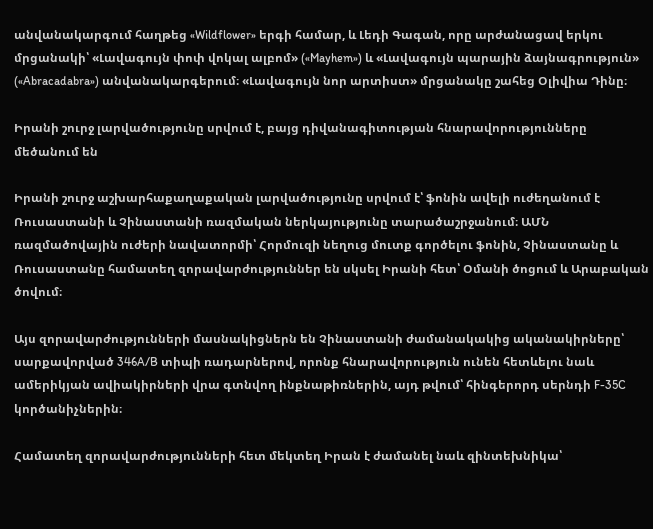անվանակարգում հաղթեց «Wildflower» երգի համար, և Լեդի Գագան, որը արժանացավ երկու մրցանակի՝ «Լավագույն փոփ վոկալ ալբոմ» («Mayhem») և «Լավագույն պարային ձայնագրություն» («Abracadabra») անվանակարգերում։ «Լավագույն նոր արտիստ» մրցանակը շահեց Օլիվիա Դինը։

Իրանի շուրջ լարվածությունը սրվում է, բայց դիվանագիտության հնարավորությունները մեծանում են

Իրանի շուրջ աշխարհաքաղաքական լարվածությունը սրվում է՝ ֆոնին ավելի ուժեղանում է Ռուսաստանի և Չինաստանի ռազմական ներկայությունը տարածաշրջանում։ ԱՄՆ ռազմածովային ուժերի նավատորմի՝ Հորմուզի նեղուց մուտք գործելու ֆոնին, Չինաստանը և Ռուսաստանը համատեղ զորավարժություններ են սկսել Իրանի հետ՝ Օմանի ծոցում և Արաբական ծովում։

Այս զորավարժությունների մասնակիցներն են Չինաստանի ժամանակակից ականակիրները՝ սարքավորված 346A/B տիպի ռադարներով, որոնք հնարավորություն ունեն հետևելու նաև ամերիկյան ավիակիրների վրա գտնվող ինքնաթիռներին, այդ թվում՝ հինգերորդ սերնդի F-35C կործանիչներին։

Համատեղ զորավարժությունների հետ մեկտեղ Իրան է ժամանել նաև զինտեխնիկա՝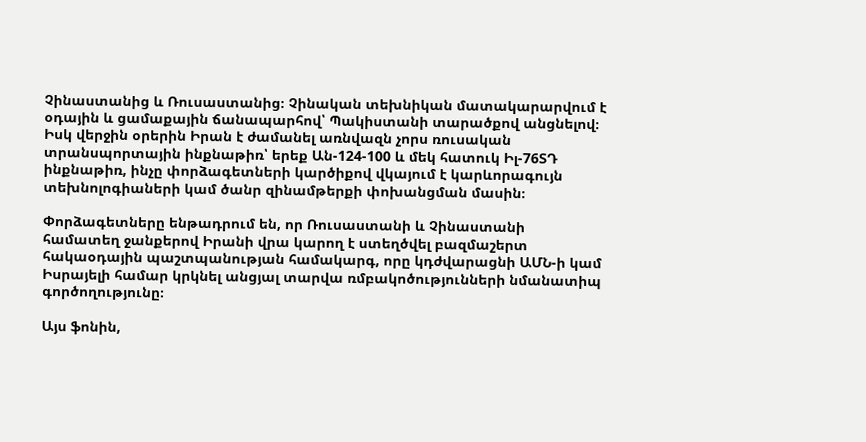Չինաստանից և Ռուսաստանից։ Չինական տեխնիկան մատակարարվում է օդային և ցամաքային ճանապարհով՝ Պակիստանի տարածքով անցնելով։ Իսկ վերջին օրերին Իրան է ժամանել առնվազն չորս ռուսական տրանսպորտային ինքնաթիռ՝ երեք Ան-124-100 և մեկ հատուկ Իլ-76ՏԴ ինքնաթիռ, ինչը փորձագետների կարծիքով վկայում է կարևորագույն տեխնոլոգիաների կամ ծանր զինամթերքի փոխանցման մասին։

Փորձագետները ենթադրում են, որ Ռուսաստանի և Չինաստանի համատեղ ջանքերով Իրանի վրա կարող է ստեղծվել բազմաշերտ հակաօդային պաշտպանության համակարգ, որը կդժվարացնի ԱՄՆ-ի կամ Իսրայելի համար կրկնել անցյալ տարվա ռմբակոծությունների նմանատիպ գործողությունը։

Այս ֆոնին,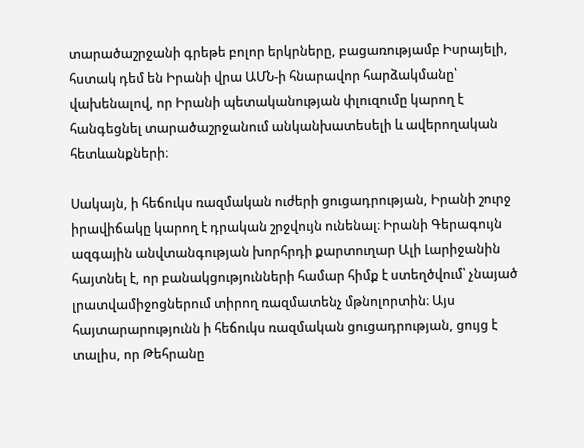տարածաշրջանի գրեթե բոլոր երկրները, բացառությամբ Իսրայելի, հստակ դեմ են Իրանի վրա ԱՄՆ-ի հնարավոր հարձակմանը՝ վախենալով, որ Իրանի պետականության փլուզումը կարող է հանգեցնել տարածաշրջանում անկանխատեսելի և ավերողական հետևանքների։

Սակայն, ի հեճուկս ռազմական ուժերի ցուցադրության, Իրանի շուրջ իրավիճակը կարող է դրական շրջվույն ունենալ։ Իրանի Գերագույն ազգային անվտանգության խորհրդի քարտուղար Ալի Լարիջանին հայտնել է, որ բանակցությունների համար հիմք է ստեղծվում՝ չնայած լրատվամիջոցներում տիրող ռազմատենչ մթնոլորտին։ Այս հայտարարությունն ի հեճուկս ռազմական ցուցադրության, ցույց է տալիս, որ Թեհրանը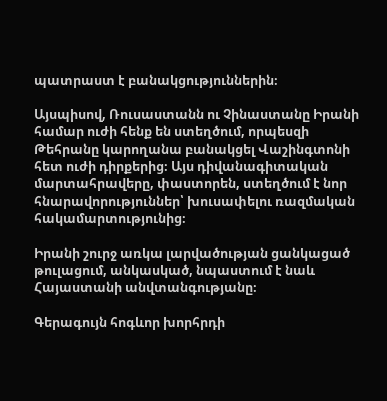պատրաստ է բանակցություններին։

Այսպիսով, Ռուսաստանն ու Չինաստանը Իրանի համար ուժի հենք են ստեղծում, որպեսզի Թեհրանը կարողանա բանակցել Վաշինգտոնի հետ ուժի դիրքերից։ Այս դիվանագիտական մարտահրավերը, փաստորեն, ստեղծում է նոր հնարավորություններ՝ խուսափելու ռազմական հակամարտությունից։

Իրանի շուրջ առկա լարվածության ցանկացած թուլացում, անկասկած, նպաստում է նաև Հայաստանի անվտանգությանը։

Գերագույն հոգևոր խորհրդի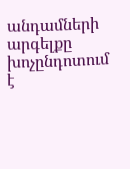անդամների արգելքը խոչընդոտում է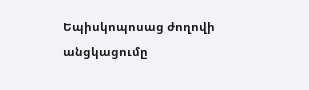Եպիսկոպոսաց ժողովի անցկացումը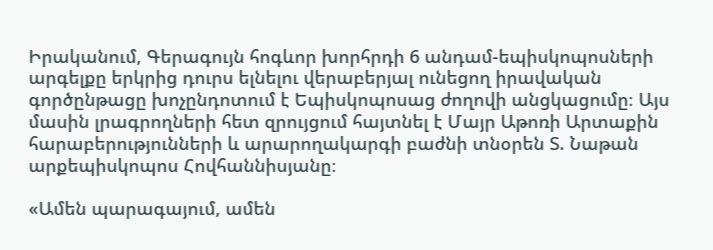Իրականում, Գերագույն հոգևոր խորհրդի 6 անդամ-եպիսկոպոսների արգելքը երկրից դուրս ելնելու վերաբերյալ ունեցող իրավական գործընթացը խոչընդոտում է Եպիսկոպոսաց ժողովի անցկացումը։ Այս մասին լրագրողների հետ զրույցում հայտնել է Մայր Աթոռի Արտաքին հարաբերությունների և արարողակարգի բաժնի տնօրեն Տ. Նաթան արքեպիսկոպոս Հովհաննիսյանը։

«Ամեն պարագայում, ամեն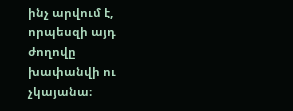ինչ արվում է, որպեսզի այդ ժողովը խափանվի ու չկայանա։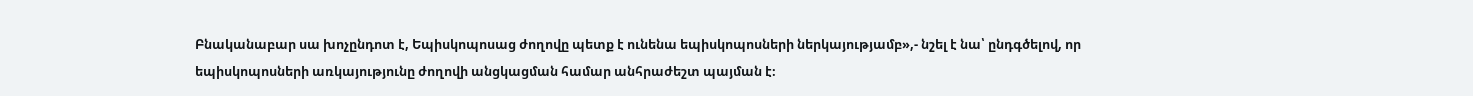Բնականաբար սա խոչընդոտ է, Եպիսկոպոսաց ժողովը պետք է ունենա եպիսկոպոսների ներկայությամբ»,- նշել է նա՝ ընդգծելով, որ եպիսկոպոսների առկայությունը ժողովի անցկացման համար անհրաժեշտ պայման է։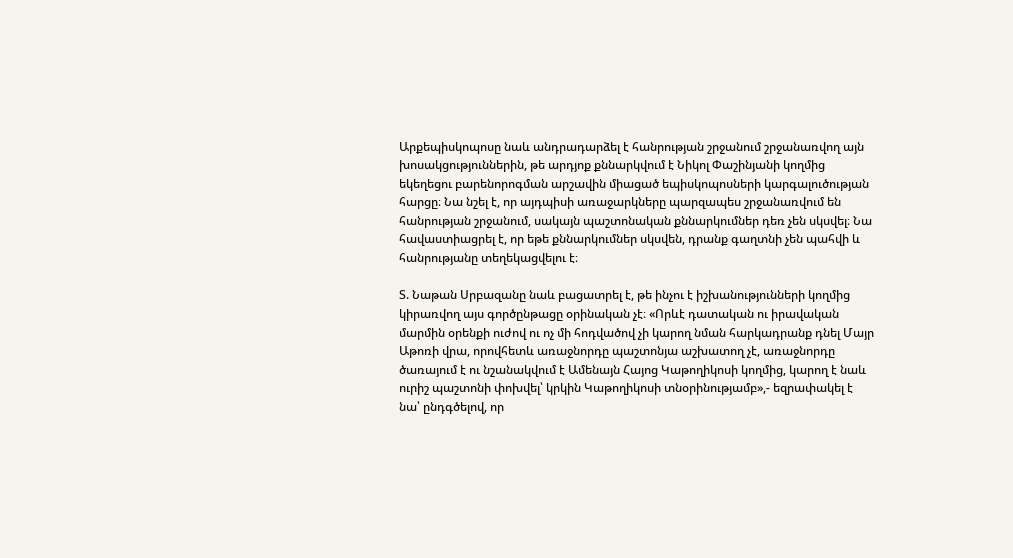Արքեպիսկոպոսը նաև անդրադարձել է հանրության շրջանում շրջանառվող այն խոսակցություններին, թե արդյոք քննարկվում է Նիկոլ Փաշինյանի կողմից եկեղեցու բարենորոգման արշավին միացած եպիսկոպոսների կարգալուծության հարցը։ Նա նշել է, որ այդպիսի առաջարկները պարզապես շրջանառվում են հանրության շրջանում, սակայն պաշտոնական քննարկումներ դեռ չեն սկսվել։ Նա հավաստիացրել է, որ եթե քննարկումներ սկսվեն, դրանք գաղտնի չեն պահվի և հանրությանը տեղեկացվելու է։

Տ. Նաթան Սրբազանը նաև բացատրել է, թե ինչու է իշխանությունների կողմից կիրառվող այս գործընթացը օրինական չէ։ «Որևէ դատական ու իրավական մարմին օրենքի ուժով ու ոչ մի հոդվածով չի կարող նման հարկադրանք դնել Մայր Աթոռի վրա, որովհետև առաջնորդը պաշտոնյա աշխատող չէ, առաջնորդը ծառայում է ու նշանակվում է Ամենայն Հայոց Կաթողիկոսի կողմից, կարող է նաև ուրիշ պաշտոնի փոխվել՝ կրկին Կաթողիկոսի տնօրինությամբ»,- եզրափակել է նա՝ ընդգծելով, որ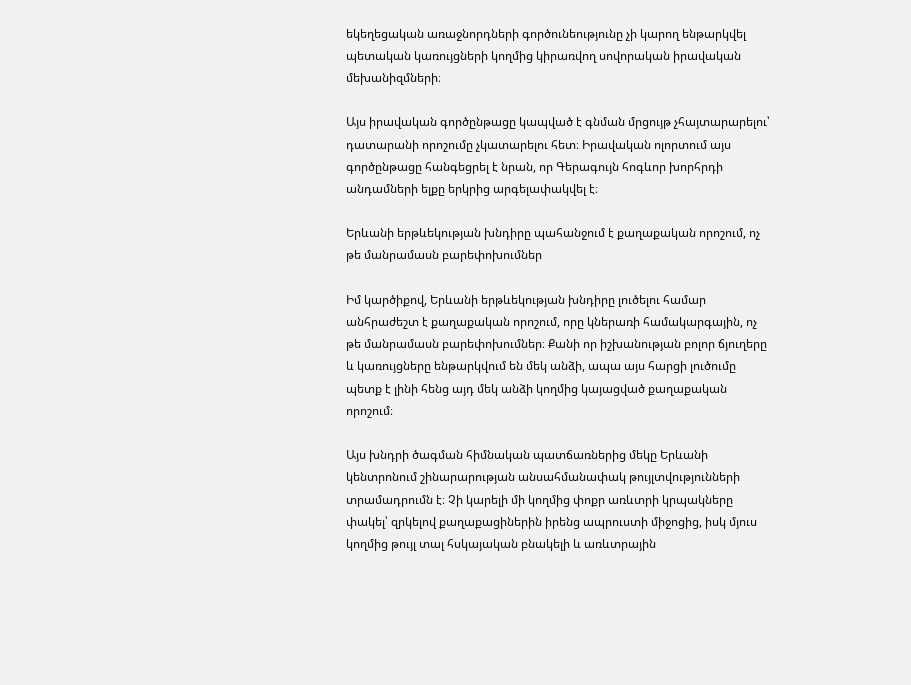եկեղեցական առաջնորդների գործունեությունը չի կարող ենթարկվել պետական կառույցների կողմից կիրառվող սովորական իրավական մեխանիզմների։

Այս իրավական գործընթացը կապված է գնման մրցույթ չհայտարարելու՝ դատարանի որոշումը չկատարելու հետ։ Իրավական ոլորտում այս գործընթացը հանգեցրել է նրան, որ Գերագույն հոգևոր խորհրդի անդամների ելքը երկրից արգելափակվել է։

Երևանի երթևեկության խնդիրը պահանջում է քաղաքական որոշում, ոչ թե մանրամասն բարեփոխումներ

Իմ կարծիքով, Երևանի երթևեկության խնդիրը լուծելու համար անհրաժեշտ է քաղաքական որոշում, որը կներառի համակարգային, ոչ թե մանրամասն բարեփոխումներ։ Քանի որ իշխանության բոլոր ճյուղերը և կառույցները ենթարկվում են մեկ անձի, ապա այս հարցի լուծումը պետք է լինի հենց այդ մեկ անձի կողմից կայացված քաղաքական որոշում։

Այս խնդրի ծագման հիմնական պատճառներից մեկը Երևանի կենտրոնում շինարարության անսահմանափակ թույլտվությունների տրամադրումն է։ Չի կարելի մի կողմից փոքր առևտրի կրպակները փակել՝ զրկելով քաղաքացիներին իրենց ապրուստի միջոցից, իսկ մյուս կողմից թույլ տալ հսկայական բնակելի և առևտրային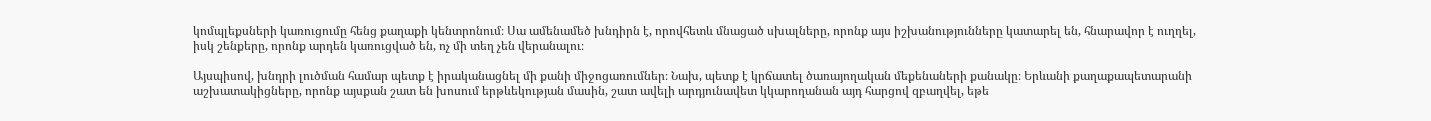կոմպլեքսների կառուցումը հենց քաղաքի կենտրոնում։ Սա ամենամեծ խնդիրն է, որովհետև մնացած սխալները, որոնք այս իշխանությունները կատարել են, հնարավոր է ուղղել, իսկ շենքերը, որոնք արդեն կառուցված են, ոչ մի տեղ չեն վերանալու։

Այսպիսով, խնդրի լուծման համար պետք է իրականացնել մի քանի միջոցառումներ։ Նախ, պետք է կրճատել ծառայողական մեքենաների քանակը։ Երևանի քաղաքապետարանի աշխատակիցները, որոնք այսքան շատ են խոսում երթևեկության մասին, շատ ավելի արդյունավետ կկարողանան այդ հարցով զբաղվել, եթե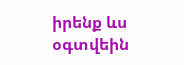իրենք ևս օգտվեին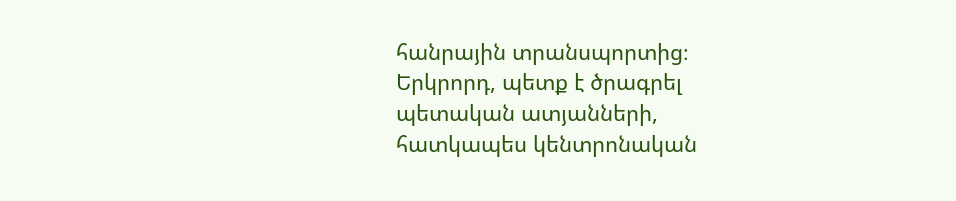հանրային տրանսպորտից։ Երկրորդ, պետք է ծրագրել պետական ատյանների, հատկապես կենտրոնական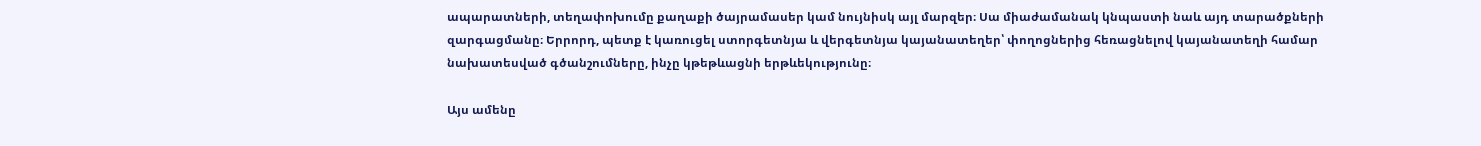ապարատների, տեղափոխումը քաղաքի ծայրամասեր կամ նույնիսկ այլ մարզեր։ Սա միաժամանակ կնպաստի նաև այդ տարածքների զարգացմանը։ Երրորդ, պետք է կառուցել ստորգետնյա և վերգետնյա կայանատեղեր՝ փողոցներից հեռացնելով կայանատեղի համար նախատեսված գծանշումները, ինչը կթեթևացնի երթևեկությունը։

Այս ամենը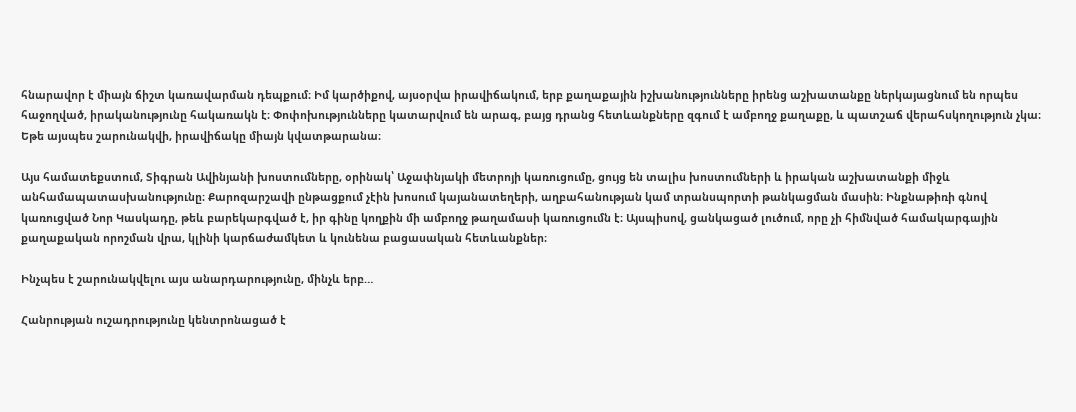հնարավոր է միայն ճիշտ կառավարման դեպքում։ Իմ կարծիքով, այսօրվա իրավիճակում, երբ քաղաքային իշխանությունները իրենց աշխատանքը ներկայացնում են որպես հաջողված, իրականությունը հակառակն է։ Փոփոխությունները կատարվում են արագ, բայց դրանց հետևանքները զգում է ամբողջ քաղաքը, և պատշաճ վերահսկողություն չկա։ Եթե այսպես շարունակվի, իրավիճակը միայն կվատթարանա։

Այս համատեքստում, Տիգրան Ավինյանի խոստումները, օրինակ՝ Աջափնյակի մետրոյի կառուցումը, ցույց են տալիս խոստումների և իրական աշխատանքի միջև անհամապատասխանությունը։ Քարոզարշավի ընթացքում չէին խոսում կայանատեղերի, աղբահանության կամ տրանսպորտի թանկացման մասին։ Ինքնաթիռի գնով կառուցված Նոր Կասկադը, թեև բարեկարգված է, իր գինը կողքին մի ամբողջ թաղամասի կառուցումն է։ Այսպիսով, ցանկացած լուծում, որը չի հիմնված համակարգային քաղաքական որոշման վրա, կլինի կարճաժամկետ և կունենա բացասական հետևանքներ։

Ինչպես է շարունակվելու այս անարդարությունը, մինչև երբ…

Հանրության ուշադրությունը կենտրոնացած է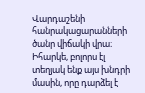Վարդաշենի հանրակացարանների ծանր վիճակի վրա։ Իհարկե, բոլորս էլ տեղյակ ենք այս խնդրի մասին, որը դարձել է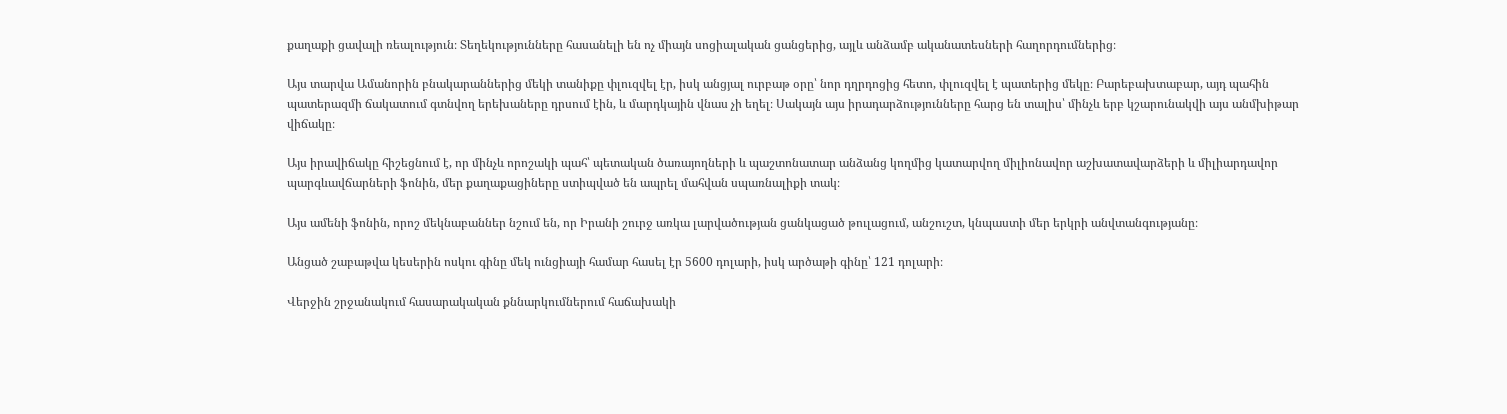քաղաքի ցավալի ռեալություն։ Տեղեկությունները հասանելի են ոչ միայն սոցիալական ցանցերից, այլև անձամբ ականատեսների հաղորդումներից։

Այս տարվա Ամանորին բնակարաններից մեկի տանիքը փլուզվել էր, իսկ անցյալ ուրբաթ օրը՝ նոր դղրդոցից հետո, փլուզվել է պատերից մեկը։ Բարեբախտաբար, այդ պահին պատերազմի ճակատում գտնվող երեխաները դրսում էին, և մարդկային վնաս չի եղել։ Սակայն այս իրադարձությունները հարց են տալիս՝ մինչև երբ կշարունակվի այս անմխիթար վիճակը։

Այս իրավիճակը հիշեցնում է, որ մինչև որոշակի պահ՝ պետական ծառայողների և պաշտոնատար անձանց կողմից կատարվող միլիոնավոր աշխատավարձերի և միլիարդավոր պարգևավճարների ֆոնին, մեր քաղաքացիները ստիպված են ապրել մահվան սպառնալիքի տակ։

Այս ամենի ֆոնին, որոշ մեկնաբաններ նշում են, որ Իրանի շուրջ առկա լարվածության ցանկացած թուլացում, անշուշտ, կնպաստի մեր երկրի անվտանգությանը։

Անցած շաբաթվա կեսերին ոսկու գինը մեկ ունցիայի համար հասել էր 5600 դոլարի, իսկ արծաթի գինը՝ 121 դոլարի։

Վերջին շրջանակում հասարակական քննարկումներում հաճախակի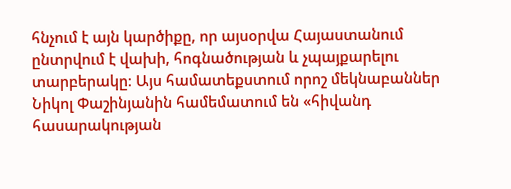հնչում է այն կարծիքը, որ այսօրվա Հայաստանում ընտրվում է վախի, հոգնածության և չպայքարելու տարբերակը։ Այս համատեքստում որոշ մեկնաբաններ Նիկոլ Փաշինյանին համեմատում են «հիվանդ հասարակության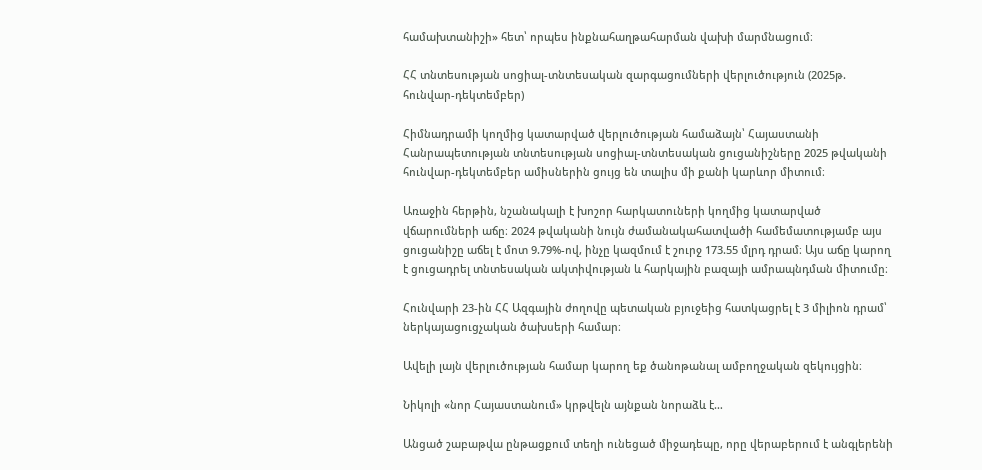համախտանիշի» հետ՝ որպես ինքնահաղթահարման վախի մարմնացում։

ՀՀ տնտեսության սոցիալ-տնտեսական զարգացումների վերլուծություն (2025թ. հունվար-դեկտեմբեր)

Հիմնադրամի կողմից կատարված վերլուծության համաձայն՝ Հայաստանի Հանրապետության տնտեսության սոցիալ-տնտեսական ցուցանիշները 2025 թվականի հունվար-դեկտեմբեր ամիսներին ցույց են տալիս մի քանի կարևոր միտում։

Առաջին հերթին, նշանակալի է խոշոր հարկատուների կողմից կատարված վճարումների աճը։ 2024 թվականի նույն ժամանակահատվածի համեմատությամբ այս ցուցանիշը աճել է մոտ 9.79%-ով, ինչը կազմում է շուրջ 173.55 մլրդ դրամ։ Այս աճը կարող է ցուցադրել տնտեսական ակտիվության և հարկային բազայի ամրապնդման միտումը։

Հունվարի 23-ին ՀՀ Ազգային ժողովը պետական բյուջեից հատկացրել է 3 միլիոն դրամ՝ ներկայացուցչական ծախսերի համար։

Ավելի լայն վերլուծության համար կարող եք ծանոթանալ ամբողջական զեկույցին։

Նիկոլի «նոր Հայաստանում» կրթվելն այնքան նորաձև է…

Անցած շաբաթվա ընթացքում տեղի ունեցած միջադեպը, որը վերաբերում է անգլերենի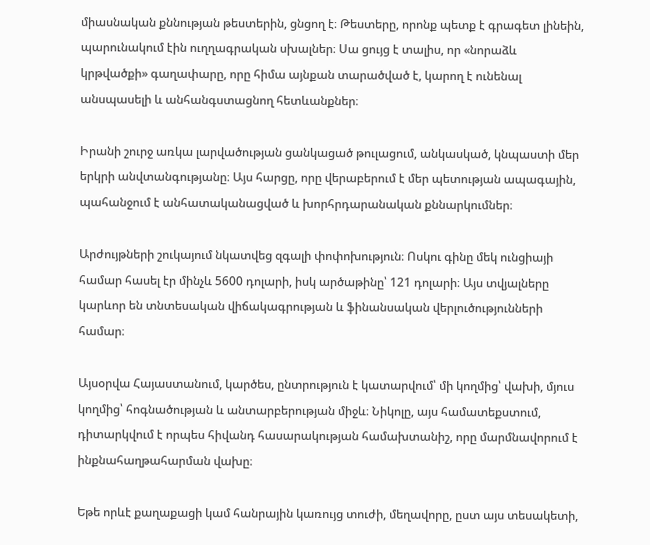միասնական քննության թեստերին, ցնցող է։ Թեստերը, որոնք պետք է գրագետ լինեին, պարունակում էին ուղղագրական սխալներ։ Սա ցույց է տալիս, որ «նորաձև կրթվածքի» գաղափարը, որը հիմա այնքան տարածված է, կարող է ունենալ անսպասելի և անհանգստացնող հետևանքներ։

Իրանի շուրջ առկա լարվածության ցանկացած թուլացում, անկասկած, կնպաստի մեր երկրի անվտանգությանը։ Այս հարցը, որը վերաբերում է մեր պետության ապագային, պահանջում է անհատականացված և խորհրդարանական քննարկումներ։

Արժույթների շուկայում նկատվեց զգալի փոփոխություն։ Ոսկու գինը մեկ ունցիայի համար հասել էր մինչև 5600 դոլարի, իսկ արծաթինը՝ 121 դոլարի։ Այս տվյալները կարևոր են տնտեսական վիճակագրության և ֆինանսական վերլուծությունների համար։

Այսօրվա Հայաստանում, կարծես, ընտրություն է կատարվում՝ մի կողմից՝ վախի, մյուս կողմից՝ հոգնածության և անտարբերության միջև։ Նիկոլը, այս համատեքստում, դիտարկվում է որպես հիվանդ հասարակության համախտանիշ, որը մարմնավորում է ինքնահաղթահարման վախը։

Եթե որևէ քաղաքացի կամ հանրային կառույց տուժի, մեղավորը, ըստ այս տեսակետի,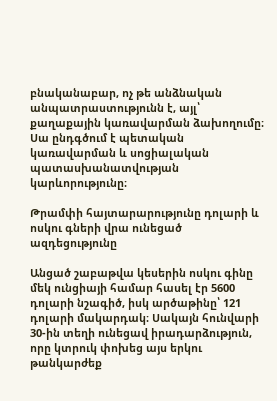բնականաբար, ոչ թե անձնական անպատրաստությունն է, այլ՝ քաղաքային կառավարման ձախողումը։ Սա ընդգծում է պետական կառավարման և սոցիալական պատասխանատվության կարևորությունը։

Թրամփի հայտարարությունը դոլարի և ոսկու գների վրա ունեցած ազդեցությունը

Անցած շաբաթվա կեսերին ոսկու գինը մեկ ունցիայի համար հասել էր 5600 դոլարի նշագիծ, իսկ արծաթինը՝ 121 դոլարի մակարդակ։ Սակայն հունվարի 30-ին տեղի ունեցավ իրադարձություն, որը կտրուկ փոխեց այս երկու թանկարժեք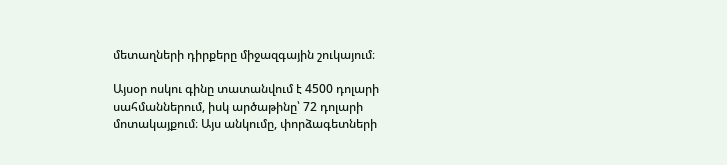մետաղների դիրքերը միջազգային շուկայում։

Այսօր ոսկու գինը տատանվում է 4500 դոլարի սահմաններում, իսկ արծաթինը՝ 72 դոլարի մոտակայքում։ Այս անկումը, փորձագետների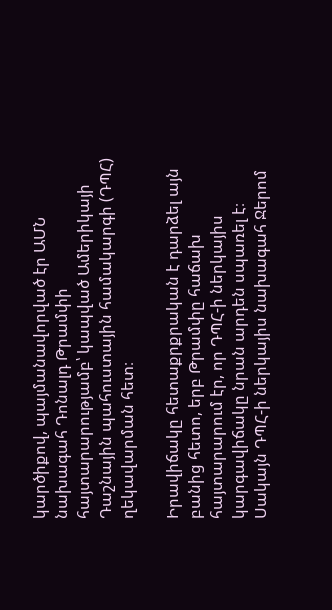կարծիքով, պայմանավորված էր ԱՄՆ նախագահ Դոնալդ Թրամփի հայտարարությամբ՝ կապված Ամերիկայի Դաշնային պահուստային համակարգի (ԴՊՀ) ղեկավարման հետ։

Իրավիճակը հետաքրքրական է դարձել այն բանից հետո, երբ Թրամփը հաճախ հայտարարում էր, որ ԴՊՀ-ի ներկայիս կարգավիճակը նրան արդեն սպառել է։ Սակայն ԴՊՀ-ի ներկայիս նախագահ Ջերոմ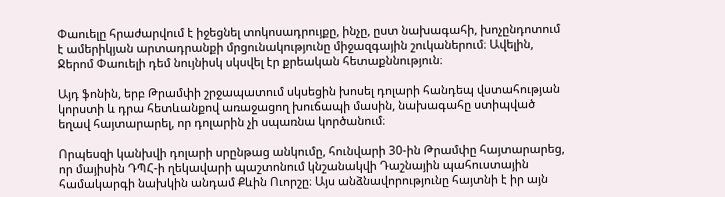Փաուելը հրաժարվում է իջեցնել տոկոսադրույքը, ինչը, ըստ նախագահի, խոչընդոտում է ամերիկյան արտադրանքի մրցունակությունը միջազգային շուկաներում։ Ավելին, Ջերոմ Փաուելի դեմ նույնիսկ սկսվել էր քրեական հետաքննություն։

Այդ ֆոնին, երբ Թրամփի շրջապատում սկսեցին խոսել դոլարի հանդեպ վստահության կորստի և դրա հետևանքով առաջացող խուճապի մասին, նախագահը ստիպված եղավ հայտարարել, որ դոլարին չի սպառնա կործանում։

Որպեսզի կանխվի դոլարի սրընթաց անկումը, հունվարի 30-ին Թրամփը հայտարարեց, որ մայիսին ԴՊՀ-ի ղեկավարի պաշտոնում կնշանակվի Դաշնային պահուստային համակարգի նախկին անդամ Քևին Ուորշը։ Այս անձնավորությունը հայտնի է իր այն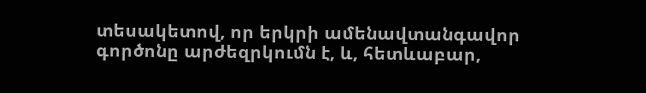տեսակետով, որ երկրի ամենավտանգավոր գործոնը արժեզրկումն է, և, հետևաբար,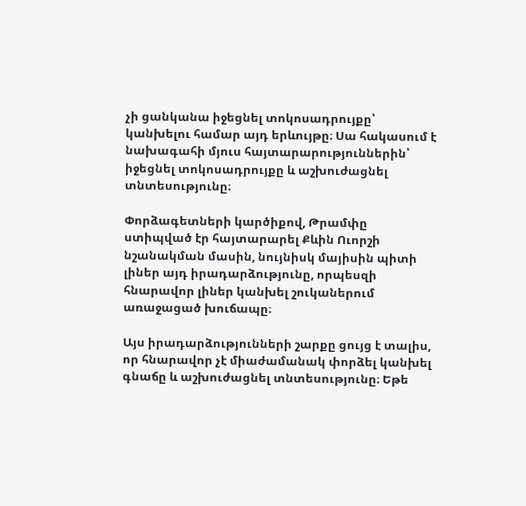չի ցանկանա իջեցնել տոկոսադրույքը՝ կանխելու համար այդ երևույթը։ Սա հակասում է նախագահի մյուս հայտարարություններին՝ իջեցնել տոկոսադրույքը և աշխուժացնել տնտեսությունը։

Փորձագետների կարծիքով, Թրամփը ստիպված էր հայտարարել Քևին Ուորշի նշանակման մասին, նույնիսկ մայիսին պիտի լիներ այդ իրադարձությունը, որպեսզի հնարավոր լիներ կանխել շուկաներում առաջացած խուճապը։

Այս իրադարձությունների շարքը ցույց է տալիս, որ հնարավոր չէ միաժամանակ փորձել կանխել գնաճը և աշխուժացնել տնտեսությունը։ Եթե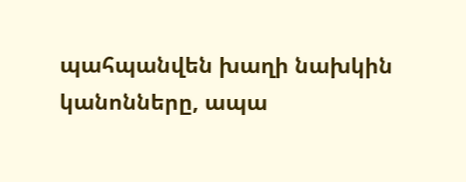պահպանվեն խաղի նախկին կանոնները, ապա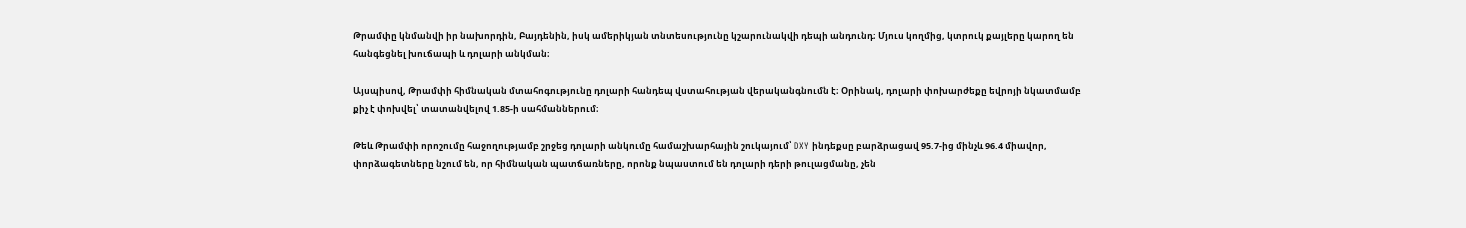Թրամփը կնմանվի իր նախորդին, Բայդենին, իսկ ամերիկյան տնտեսությունը կշարունակվի դեպի անդունդ։ Մյուս կողմից, կտրուկ քայլերը կարող են հանգեցնել խուճապի և դոլարի անկման։

Այսպիսով, Թրամփի հիմնական մտահոգությունը դոլարի հանդեպ վստահության վերականգնումն է։ Օրինակ, դոլարի փոխարժեքը եվրոյի նկատմամբ քիչ է փոխվել՝ տատանվելով 1.85-ի սահմաններում։

Թեև Թրամփի որոշումը հաջողությամբ շրջեց դոլարի անկումը համաշխարհային շուկայում՝ DXY ինդեքսը բարձրացավ 95.7-ից մինչև 96.4 միավոր, փորձագետները նշում են, որ հիմնական պատճառները, որոնք նպաստում են դոլարի դերի թուլացմանը, չեն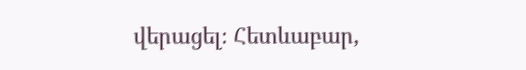վերացել։ Հետևաբար,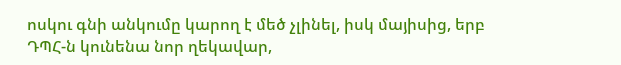ոսկու գնի անկումը կարող է մեծ չլինել, իսկ մայիսից, երբ ԴՊՀ-ն կունենա նոր ղեկավար,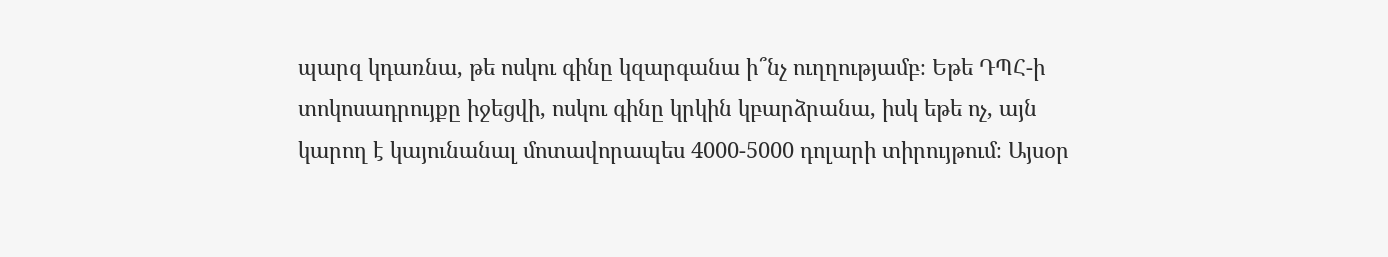պարզ կդառնա, թե ոսկու գինը կզարգանա ի՞նչ ուղղությամբ։ Եթե ԴՊՀ-ի տոկոսադրույքը իջեցվի, ոսկու գինը կրկին կբարձրանա, իսկ եթե ոչ, այն կարող է կայունանալ մոտավորապես 4000-5000 դոլարի տիրույթում։ Այսօր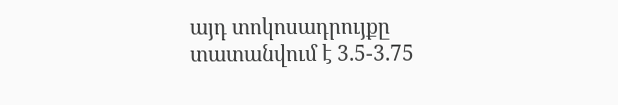այդ տոկոսադրույքը տատանվում է 3.5-3.75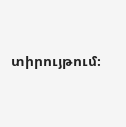տիրույթում։